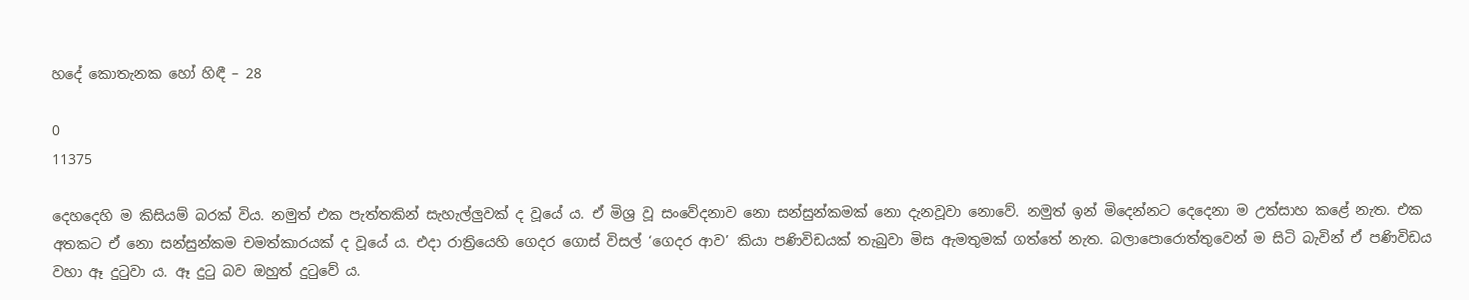හදේ කොතැනක හෝ හිඳී – 28

0
11375

දෙහදෙහි ම කිසියම් බරක් විය. නමුත් එක පැත්තකින් සැහැල්ලුවක් ද වූයේ ය. ඒ මිශ්‍ර වූ සංවේදනාව නො සන්සුන්කමක් නො දැනවූවා නොවේ. නමුත් ඉන් මිදෙන්නට දෙදෙනා ම උත්සාහ කළේ නැත. එක අතකට ඒ නො සන්සුන්කම චමත්කාරයක් ද වූයේ ය. එදා රාත්‍රියෙහි ගෙදර ගොස් විසල් ‘ගෙදර ආව’ කියා පණිවිඩයක් තැබුවා මිස ඇමතුමක් ගත්තේ නැත. බලාපොරොත්තුවෙන් ම සිටි බැවින් ඒ පණිවිඩය වහා ඈ දුටුවා ය. ඈ දුටු බව ඔහුත් දුටුවේ ය.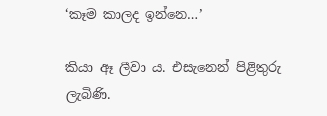‘කෑම කාලද ඉන්නෙ…’

කියා ඈ ලීවා ය. එසැනෙන් පිළිතුරු ලැබිණි.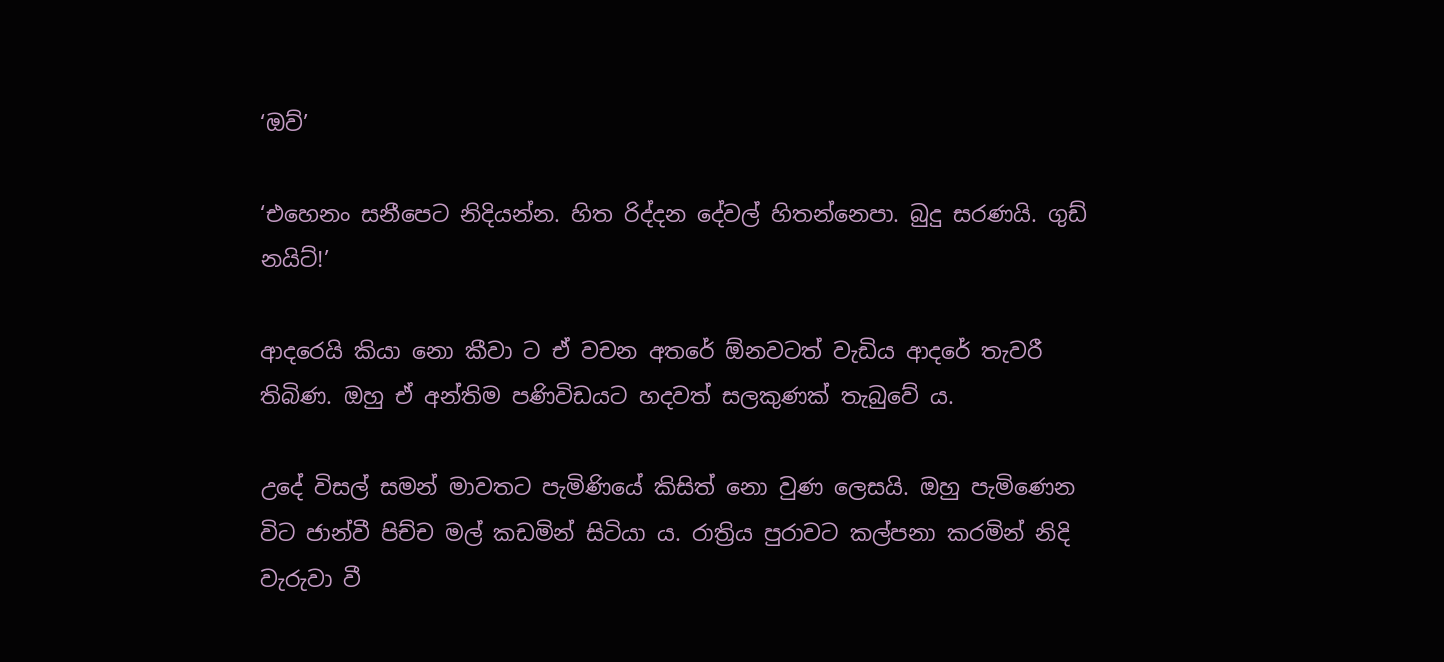‘ඔව්’

‘එහෙනං සනීපෙට නිදියන්න. හිත රිද්දන දේවල් හිතන්නෙපා. බුදු සරණයි. ගුඩ් නයිට්!’

ආදරෙයි කියා නො කීවා ට ඒ වචන අතරේ ඕනවටත් වැඩිය ආදරේ තැවරී තිබිණ. ඔහු ඒ අන්තිම පණිවිඩයට හදවත් සලකුණක් තැබුවේ ය.

උදේ විසල් සමන් මාවතට පැමිණියේ කිසිත් නො වුණ ලෙසයි. ඔහු පැමිණෙන විට ජාන්වී පිච්ච මල් කඩමින් සිටියා ය. රාත්‍රිය පුරාවට කල්පනා කරමින් නිදි වැරුවා වී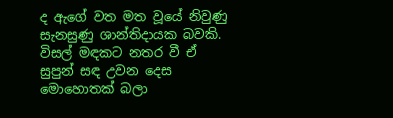ද ඇගේ වත මත වූයේ නිවුණු සැනසුණු ශාන්තිදායක බවකි. විසල් මඳකට නතර වී ඒ සුපුන් සඳ උවන දෙස මොහොතක් බලා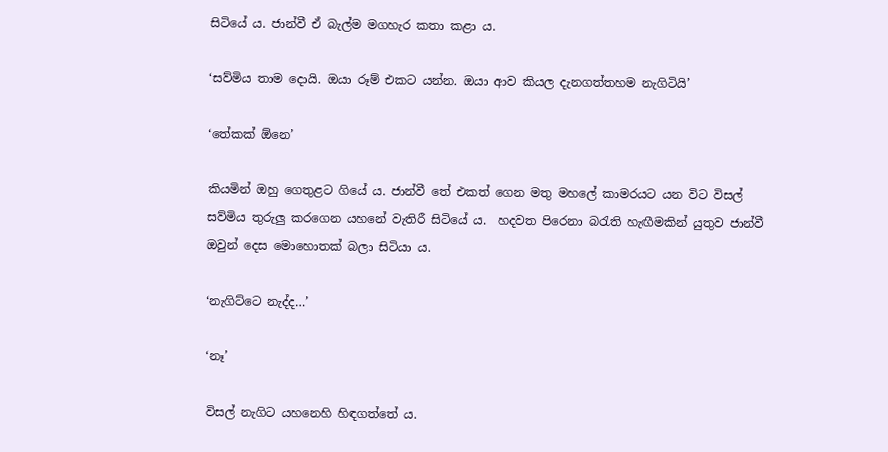සිටියේ ය. ජාන්වී ඒ බැල්ම මගහැර කතා කළා ය.

‘සව්මිය තාම දොයි. ඔයා රූම් එකට යන්න. ඔයා ආව කියල දැනගත්තහම නැගිටියි’

‘තේකක් ඕනෙ’

කියමින් ඔහු ගෙතුළට ගියේ ය. ජාන්වී තේ එකත් ගෙන මතු මහලේ කාමරයට යන විට විසල් සව්මිය තුරුලු කරගෙන යහනේ වැතිරී සිටියේ ය.  හදවත පිරෙනා බරැති හැඟීමකින් යුතුව ජාන්වී ඔවුන් දෙස මොහොතක් බලා සිටියා ය.

‘නැගිට්ටෙ නැද්ද…’

‘නෑ’

විසල් නැගිට යහනෙහි හිඳගත්තේ ය.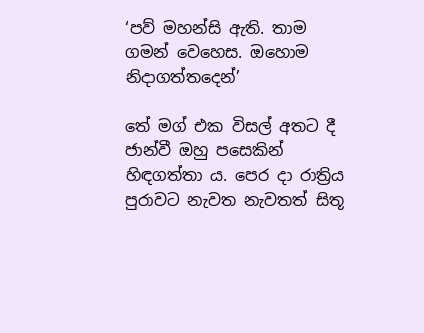‘පව් මහන්සි ඇති. තාම ගමන් වෙහෙස. ඔහොම නිදාගත්තදෙන්’

තේ මග් එක විසල් අතට දී ජාන්වී ඔහු පසෙකින් හිඳගත්තා ය. පෙර දා රාත්‍රිය පුරාවට නැවත නැවතත් සිතූ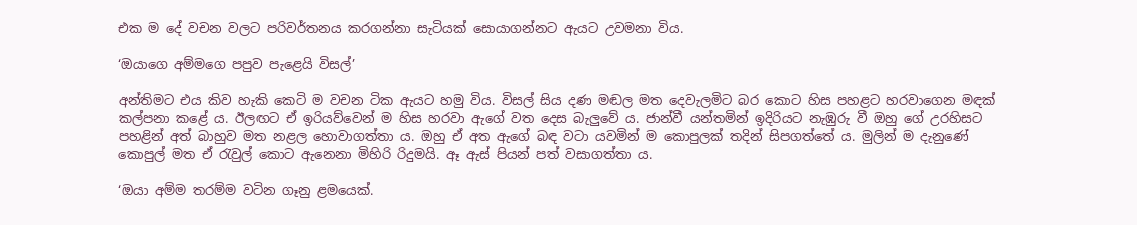එක ම දේ වචන වලට පරිවර්තනය කරගන්නා සැටියක් සොයාගන්නට ඇයට උවමනා විය.

‘ඔයාගෙ අම්මගෙ පපුව පැළෙයි විසල්’

අන්තිමට එය කිව හැකි කෙටි ම වචන ටික ඇයට හමු විය. විසල් සිය දණ මඬල මත දෙවැලමිට බර කොට හිස පහළට හරවාගෙන මඳක් කල්පනා කළේ ය. ඊලඟට ඒ ඉරියව්වෙන් ම හිස හරවා ඇගේ වත දෙස බැලුවේ ය. ජාන්වී යන්තමින් ඉදිරියට නැඹුරු වී ඔහු ගේ උරහිසට පහළින් අත් බාහුව මත නළල හොවාගත්තා ය. ඔහු ඒ අත ඇගේ බඳ වටා යවමින් ම කොපුලක් තදින් සිපගත්තේ ය. මුලින් ම දැනුණේ කොපුල් මත ඒ රැවුල් කොට ඇනෙනා මිහිරි රිදුමයි. ඈ ඇස් පියන් පත් වසාගත්තා ය.

‘ඔයා අම්ම තරම්ම වටින ගෑනු ළමයෙක්.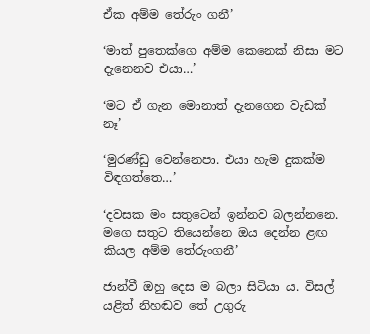ඒක අම්ම තේරුං ගනී’

‘මාත් පුතෙක්ගෙ අම්ම කෙනෙක් නිසා මට දැනෙනව එයා…’

‘මට ඒ ගැන මොනාත් දැනගෙන වැඩක් නෑ’

‘මුරණ්ඩු වෙන්නෙපා. එයා හැම දුකක්ම විඳගත්තෙ…’

‘දවසක මං සතුටෙන් ඉන්නව බලන්නනෙ. මගෙ සතුට තියෙන්නෙ ඔය දෙන්න ළඟ කියල අම්ම තේරුංගනී’

ජාන්වී ඔහු දෙස ම බලා සිටියා ය. විසල් යළිත් නිහඬව තේ උගුරු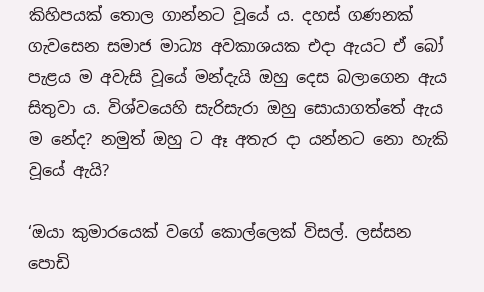කිහිපයක් තොල ගාන්නට වූයේ ය. දහස් ගණනක් ගැවසෙන සමාජ මාධ්‍ය අවකාශයක එදා ඇයට ඒ බෝ පැළය ම අවැසි වූයේ මන්දැයි ඔහු දෙස බලාගෙන ඇය සිතුවා ය. විශ්වයෙහි සැරිසැරා ඔහු සොයාගත්තේ ඇය ම නේද? නමුත් ඔහු ට ඈ අතැර දා යන්නට නො හැකි වූයේ ඇයි?

‘ඔයා කුමාරයෙක් වගේ කොල්ලෙක් විසල්. ලස්සන පොඩි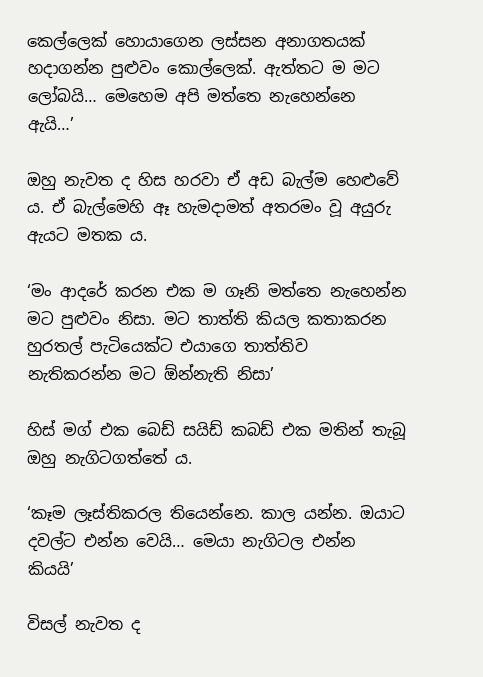කෙල්ලෙක් හොයාගෙන ලස්සන අනාගතයක් හදාගන්න පුළුවං කොල්ලෙක්. ඇත්තට ම මට ලෝබයි… මෙහෙම අපි මත්තෙ නැහෙන්නෙ ඇයි…’

ඔහු නැවත ද හිස හරවා ඒ අඩ බැල්ම හෙළුවේ ය. ඒ බැල්මෙහි ඈ හැමදාමත් අතරමං වූ අයුරු ඇයට මතක ය.

‘මං ආදරේ කරන එක ම ගෑනි මත්තෙ නැහෙන්න මට පුළුවං නිසා. මට තාත්ති කියල කතාකරන හුරතල් පැටියෙක්ට එයාගෙ තාත්තිව නැතිකරන්න මට ඕන්නැති නිසා’

හිස් මග් එක බෙඩ් සයිඩ් කබඩ් එක මතින් තැබූ ඔහු නැගිටගත්තේ ය.

‘කෑම ලෑස්තිකරල තියෙන්නෙ. කාල යන්න. ඔයාට දවල්ට එන්න වෙයි… මෙයා නැගිටල එන්න කියයි’

විසල් නැවත ද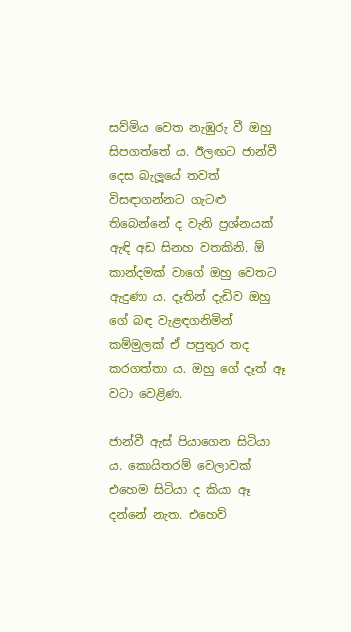සව්මිය වෙත නැඹුරු වී ඔහු සිපගත්තේ ය. ඊලඟට ජාන්වී දෙස බැලූයේ තවත් විසඳාගන්නට ගැටළු තිබෙන්නේ ද වැනි ප්‍රශ්නයක් ඇඳි අඩ සිනහ වතකිනි. ඕ කාන්දමක් වාගේ ඔහු වෙතට ඇදුණා ය. දෑතින් දැඩිව ඔහු ගේ බඳ වැළඳගනිමින් කම්මුලක් ඒ පපුතුර තද කරගත්තා ය. ඔහු ගේ දෑත් ඈ වටා වෙළිණ.

ජාන්වී ඇස් පියාගෙන සිටියා ය. කොයිතරම් වෙලාවක් එහෙම සිටියා ද කියා ඈ දන්නේ නැත. එහෙව්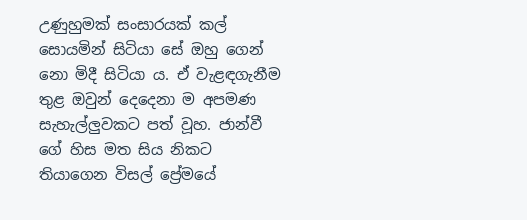උණුහුමක් සංසාරයක් කල් සොයමින් සිටියා සේ ඔහු ගෙන් නො මිදී සිටියා ය. ඒ වැළඳගැනීම තුළ ඔවුන් දෙදෙනා ම අපමණ සැහැල්ලුවකට පත් වූහ. ජාන්වී ගේ හිස මත සිය නිකට තියාගෙන විසල් ප්‍රේමයේ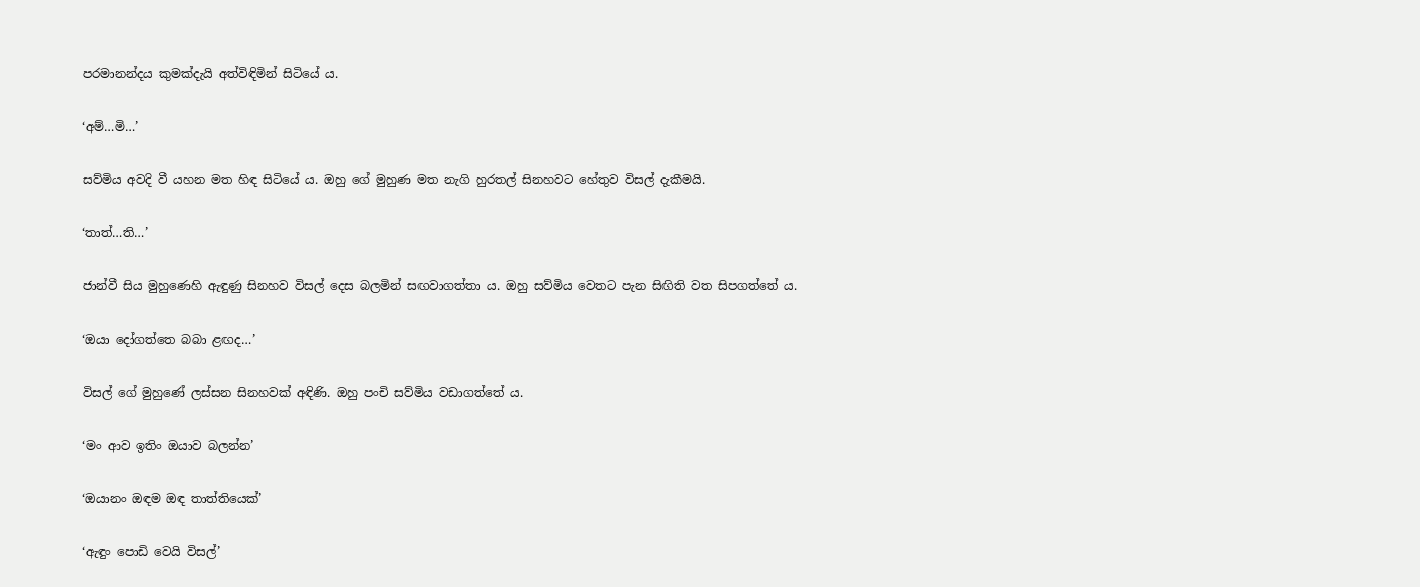පරමානන්දය කුමක්දැයි අත්විඳිමින් සිටියේ ය.

‘අම්…මි…’

සව්මිය අවදි වී යහන මත හිඳ සිටියේ ය. ඔහු ගේ මුහුණ මත නැගි හුරතල් සිනහවට හේතුව විසල් දැකීමයි.

‘තාත්…ති…’

ජාන්වී සිය මුහුණෙහි ඇඳුණු සිනහව විසල් දෙස බලමින් සඟවාගත්තා ය. ඔහු සව්මිය වෙතට පැන සිඟිති වත සිපගත්තේ ය.

‘ඔයා දෝගත්තෙ බබා ළඟද…’

විසල් ගේ මුහුණේ ලස්සන සිනහවක් අඳිණි. ඔහු පංචි සව්මිය වඩාගත්තේ ය.

‘මං ආව ඉතිං ඔයාව බලන්න’

‘ඔයානං ඔඳම ඔඳ තාත්තියෙක්’

‘ඇඳුං පොඩි වෙයි විසල්’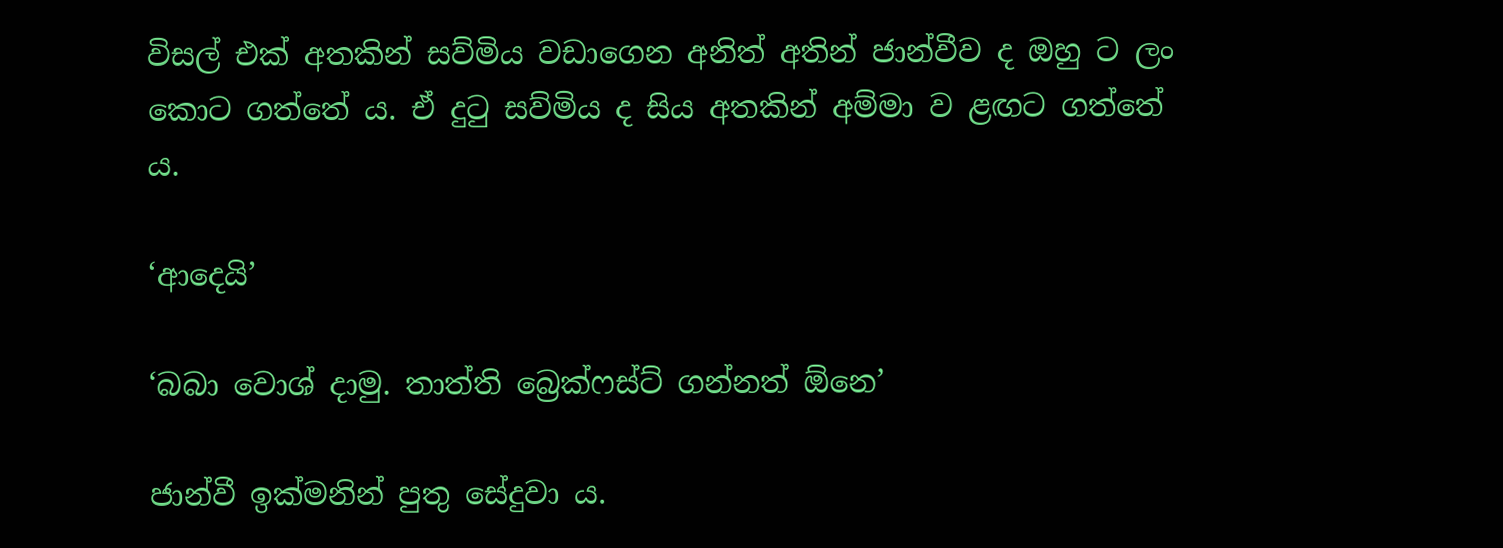විසල් එක් අතකින් සව්මිය වඩාගෙන අනිත් අතින් ජාන්වීව ද ඔහු ට ලං කොට ගත්තේ ය. ඒ දුටු සව්මිය ද සිය අතකින් අම්මා ව ළඟට ගත්තේ ය.

‘ආදෙයි’

‘බබා වොශ් දාමු. තාත්ති බ්‍රෙක්ෆස්ට් ගන්නත් ඕනෙ’

ජාන්වී ඉක්මනින් පුතු සේදුවා ය.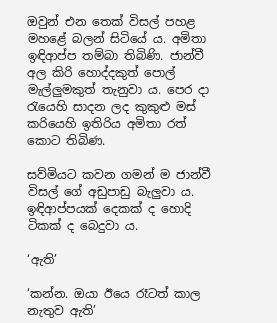ඔවුන් එන තෙක් විසල් පහළ මහළේ බලන් සිටියේ ය. අමිතා ඉඳිආප්ප තම්බා තිබිණි. ජාන්වී අල කිරි හොද්දකුත් පොල් මැල්ලුමකුත් තැනුවා ය. පෙර දා රැයෙහි සාදන ලද කුකුළු මස් කරියෙහි ඉතිරිය අමිතා රත් කොට තිබිණ.

සව්මියට කවන ගමන් ම ජාන්වී විසල් ගේ අඩුපාඩු බැලුවා ය. ඉඳිආප්පයක් දෙකක් ද හොදි ටිකක් ද බෙදුවා ය.

‘ඇති’

‘කන්න. ඔයා ඊයෙ රෑටත් කාල නැතුව ඇති’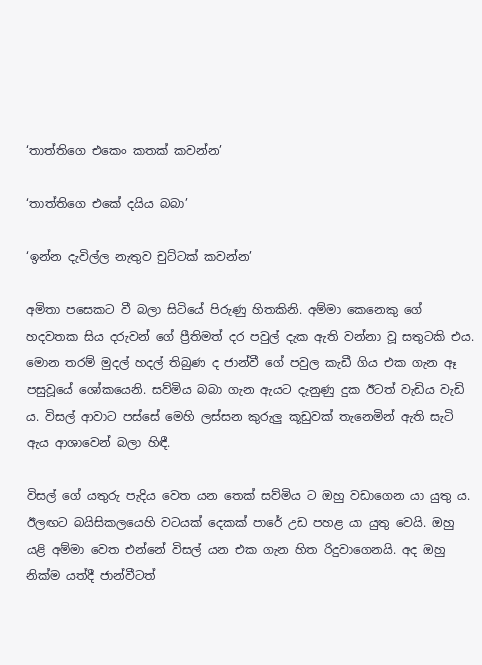‘තාත්තිගෙ එකෙං කතක් කවන්න’

‘තාත්තිගෙ එකේ දයිය බබා’

‘ඉන්න දැවිල්ල නැතුව චුට්ටක් කවන්න’

අමිතා පසෙකට වී බලා සිටියේ පිරුණු හිතකිනි. අම්මා කෙනෙකු ගේ හදවතක සිය දරුවන් ගේ ප්‍රීතිමත් දර පවුල් දැක ඇති වන්නා වූ සතුටකි එය. මොන තරම් මුදල් හදල් තිබුණ ද ජාන්වී ගේ පවුල කැඩී ගිය එක ගැන ඈ පසුවූයේ ශෝකයෙනි. සව්මිය බබා ගැන ඇයට දැනුණු දුක ඊටත් වැඩිය වැඩි ය. විසල් ආවාට පස්සේ මෙහි ලස්සන කුරුලු කූඩුවක් තැනෙමින් ඇති සැටි ඇය ආශාවෙන් බලා හිඳී.

විසල් ගේ යතුරු පැදිය වෙත යන තෙක් සව්මිය ට ඔහු වඩාගෙන යා යුතු ය. ඊලඟට බයිසිකලයෙහි වටයක් දෙකක් පාරේ උඩ පහළ යා යුතු වෙයි. ඔහු යළි අම්මා වෙත එන්නේ විසල් යන එක ගැන හිත රිදුවාගෙනයි. අද ඔහු නික්ම යත්දී ජාන්වීටත්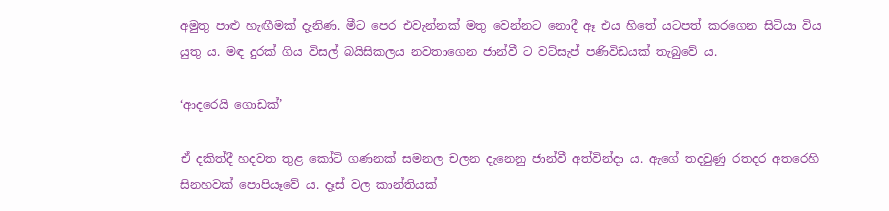අමුතු පාළු හැඟීමක් දැනිණ. මීට පෙර එවැන්නක් මතු වෙන්නට නොදී ඈ එය හිතේ යටපත් කරගෙන සිටියා විය යුතු ය. මඳ දුරක් ගිය විසල් බයිසිකලය නවතාගෙන ජාන්වී ට වට්සැප් පණිවිඩයක් තැබුවේ ය.

‘ආදරෙයි ගොඩක්’

ඒ දකිත්දී හදවත තුළ කෝටි ගණනක් සමනල චලන දැනෙනු ජාන්වී අත්වින්දා ය. ඇගේ තදවුණු රතදර අතරෙහි සිනහවක් පොපියෑවේ ය. දෑස් වල කාන්තියක්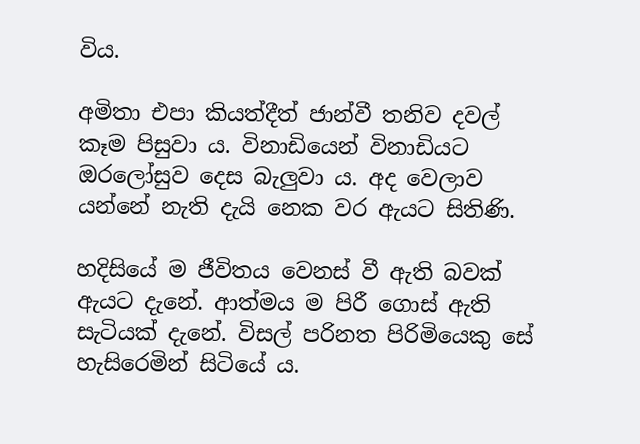විය.

අමිතා එපා කියත්දීත් ජාන්වී තනිව දවල් කෑම පිසුවා ය. විනාඩියෙන් විනාඩියට ඔරලෝසුව දෙස බැලුවා ය. අද වෙලාව යන්නේ නැති දැයි නෙක වර ඇයට සිතිණි.

හදිසියේ ම ජීවිතය වෙනස් වී ඇති බවක් ඇයට දැනේ. ආත්මය ම පිරී ගොස් ඇති සැටියක් දැනේ. විසල් පරිනත පිරිමියෙකු සේ හැසිරෙමින් සිටියේ ය.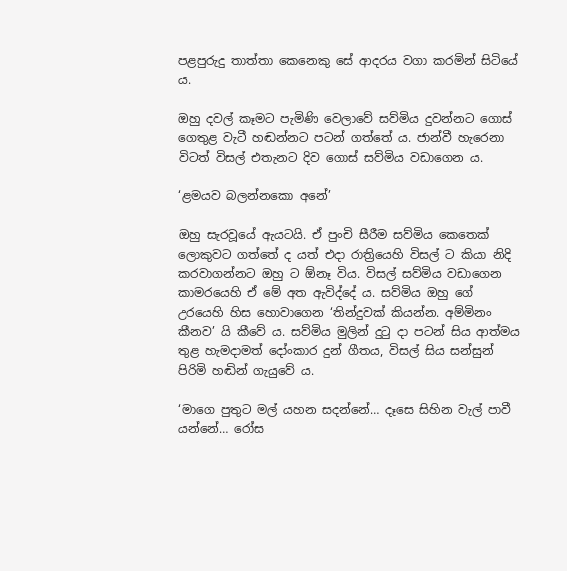පළපුරුදු තාත්තා කෙනෙකු සේ ආදරය වගා කරමින් සිටියේ ය.

ඔහු දවල් කෑමට පැමිණි වෙලාවේ සව්මිය දුවන්නට ගොස් ගෙතුළ වැටී හඬන්නට පටන් ගත්තේ ය. ජාන්වී හැරෙනා විටත් විසල් එතැනට දිව ගොස් සව්මිය වඩාගෙන ය.

‘ළමයව බලන්නකො අනේ’

ඔහු සැරවූයේ ඇයටයි. ඒ පුංචි සීරීම සව්මිය කෙතෙක් ලොකුවට ගත්තේ ද යත් එදා රාත්‍රියෙහි විසල් ට කියා නිදි කරවාගන්නට ඔහු ට ඕනෑ විය. විසල් සව්මිය වඩාගෙන කාමරයෙහි ඒ මේ අත ඇවිද්දේ ය. සව්මිය ඔහු ගේ උරයෙහි හිස හොවාගෙන ‘තින්දුවක් කියන්න. අම්මිනං කීනව’ යි කීවේ ය. සව්මිය මුලින් දුටු දා පටන් සිය ආත්මය තුළ හැමදාමත් දෝංකාර දුන් ගීතය, විසල් සිය සන්සුන් පිරිමි හඬින් ගැයුවේ ය.

‘මාගෙ පුතුට මල් යහන සදන්නේ… දෑසෙ සිහින වැල් පාවී යන්නේ… රෝස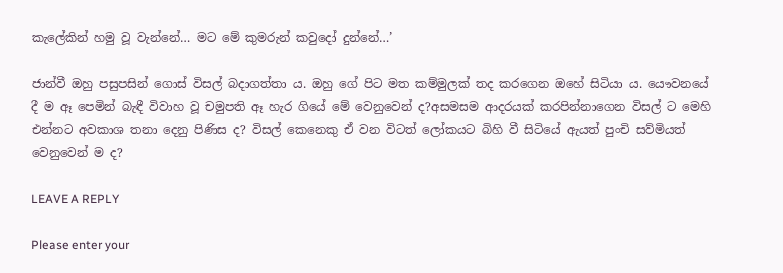කැලේකින් හමු වූ වැන්නේ… මට මේ කුමරුන් කවුදෝ දුන්නේ…’

ජාන්වී ඔහු පසුපසින් ගොස් විසල් බදාගත්තා ය. ඔහු ගේ පිට මත කම්මුලක් තද කරගෙන ඔහේ සිටියා ය. යෞවනයේ දී ම ඈ පෙමින් බැඳී විවාහ වූ චමුපති ඈ හැර ගියේ මේ වෙනුවෙන් ද?අසමසම ආදරයක් කරපින්නාගෙන විසල් ට මෙහි එන්නට අවකාශ තනා දෙනු පිණිස ද? විසල් කෙනෙකු ඒ වන විටත් ලෝකයට බිහි වී සිටියේ ඇයත් පුංචි සව්මියත් වෙනුවෙන් ම ද?

LEAVE A REPLY

Please enter your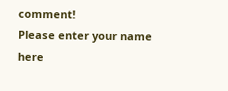comment!
Please enter your name here